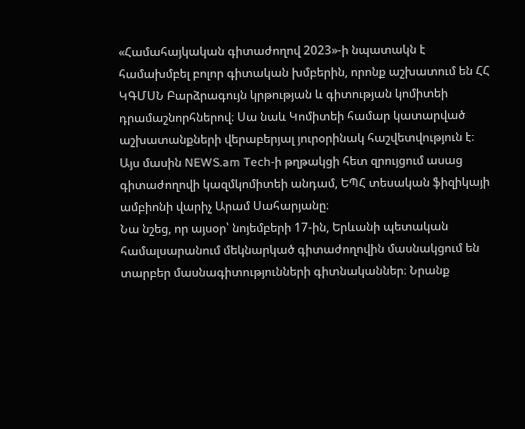«Համահայկական գիտաժողով 2023»-ի նպատակն է համախմբել բոլոր գիտական խմբերին, որոնք աշխատում են ՀՀ ԿԳՄՍՆ Բարձրագույն կրթության և գիտության կոմիտեի դրամաշնորհներով։ Սա նաև Կոմիտեի համար կատարված աշխատանքների վերաբերյալ յուրօրինակ հաշվետվություն է։ Այս մասին NEWS.am Tech-ի թղթակցի հետ զրույցում ասաց գիտաժողովի կազմկոմիտեի անդամ, ԵՊՀ տեսական ֆիզիկայի ամբիոնի վարիչ Արամ Սահարյանը։
Նա նշեց, որ այսօր՝ նոյեմբերի 17-ին, Երևանի պետական համալսարանում մեկնարկած գիտաժողովին մասնակցում են տարբեր մասնագիտությունների գիտնականներ։ Նրանք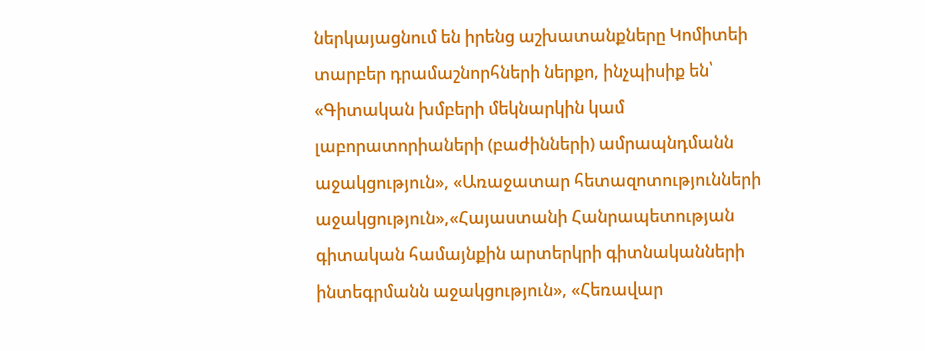ներկայացնում են իրենց աշխատանքները Կոմիտեի տարբեր դրամաշնորհների ներքո, ինչպիսիք են՝ «Գիտական խմբերի մեկնարկին կամ լաբորատորիաների (բաժինների) ամրապնդմանն աջակցություն», «Առաջատար հետազոտությունների աջակցություն»,«Հայաստանի Հանրապետության գիտական համայնքին արտերկրի գիտնականների ինտեգրմանն աջակցություն», «Հեռավար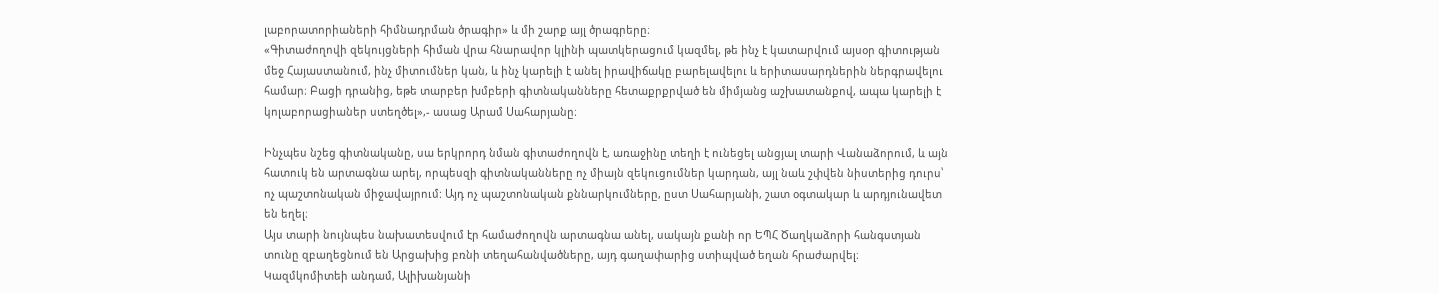լաբորատորիաների հիմնադրման ծրագիր» և մի շարք այլ ծրագրերը։
«Գիտաժողովի զեկույցների հիման վրա հնարավոր կլինի պատկերացում կազմել, թե ինչ է կատարվում այսօր գիտության մեջ Հայաստանում, ինչ միտումներ կան, և ինչ կարելի է անել իրավիճակը բարելավելու և երիտասարդներին ներգրավելու համար։ Բացի դրանից, եթե տարբեր խմբերի գիտնականները հետաքրքրված են միմյանց աշխատանքով, ապա կարելի է կոլաբորացիաներ ստեղծել»,- ասաց Արամ Սահարյանը։

Ինչպես նշեց գիտնականը, սա երկրորդ նման գիտաժողովն է, առաջինը տեղի է ունեցել անցյալ տարի Վանաձորում, և այն հատուկ են արտագնա արել, որպեսզի գիտնականները ոչ միայն զեկուցումներ կարդան, այլ նաև շփվեն նիստերից դուրս՝ ոչ պաշտոնական միջավայրում: Այդ ոչ պաշտոնական քննարկումները, ըստ Սահարյանի, շատ օգտակար և արդյունավետ են եղել։
Այս տարի նույնպես նախատեսվում էր համաժողովն արտագնա անել, սակայն քանի որ ԵՊՀ Ծաղկաձորի հանգստյան տունը զբաղեցնում են Արցախից բռնի տեղահանվածները, այդ գաղափարից ստիպված եղան հրաժարվել։
Կազմկոմիտեի անդամ, Ալիխանյանի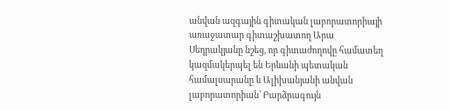անվան ազգային գիտական լաբորատորիայի առաջատար գիտաշխատող Արա Սեդրակյանը նշեց, որ գիտաժողովը համատեղ կազմակերպել են Երևանի պետական համալսարանը և Ալիխանյանի անվան լաբորատորիան՝ Բարձրագույն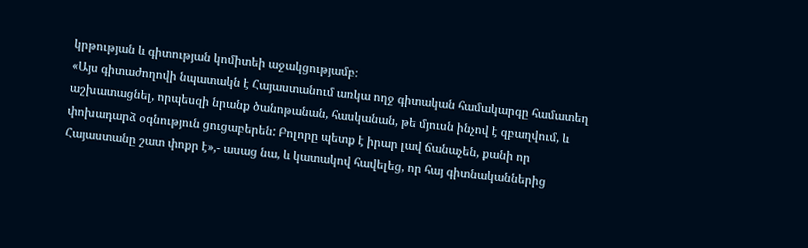կրթության և գիտության կոմիտեի աջակցությամբ։
«Այս գիտաժողովի նպատակն է Հայաստանում առկա ողջ գիտական համակարգը համատեղ աշխատացնել, որպեսզի նրանք ծանոթանան, հասկանան, թե մյուսն ինչով է զբաղվում, և փոխադարձ օգնություն ցուցաբերեն: Բոլորը պետք է իրար լավ ճանաչեն, քանի որ Հայաստանը շատ փոքր է»,- ասաց նա, և կատակով հավելեց, որ հայ գիտնականներից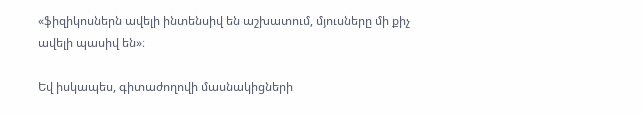«ֆիզիկոսներն ավելի ինտենսիվ են աշխատում, մյուսները մի քիչ ավելի պասիվ են»։

Եվ իսկապես, գիտաժողովի մասնակիցների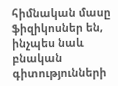հիմնական մասը ֆիզիկոսներ են, ինչպես նաև բնական գիտությունների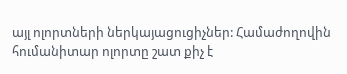այլ ոլորտների ներկայացուցիչներ: Համաժողովին հումանիտար ոլորտը շատ քիչ է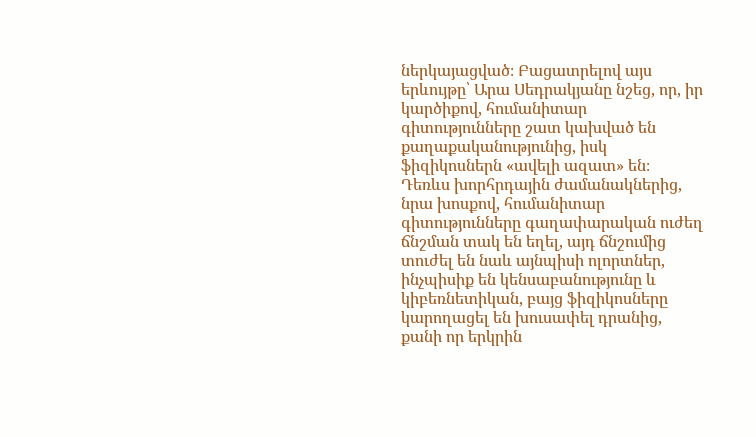ներկայացված։ Բացատրելով այս երևույթը՝ Արա Սեդրակյանը նշեց, որ, իր կարծիքով, հումանիտար գիտությունները շատ կախված են քաղաքականությունից, իսկ ֆիզիկոսներն «ավելի ազատ» են։
Դեռևս խորհրդային ժամանակներից, նրա խոսքով, հումանիտար գիտությունները գաղափարական ուժեղ ճնշման տակ են եղել, այդ ճնշումից տուժել են նաև այնպիսի ոլորտներ, ինչպիսիք են կենսաբանությունը և կիբեռնետիկան, բայց ֆիզիկոսները կարողացել են խուսափել դրանից, քանի որ երկրին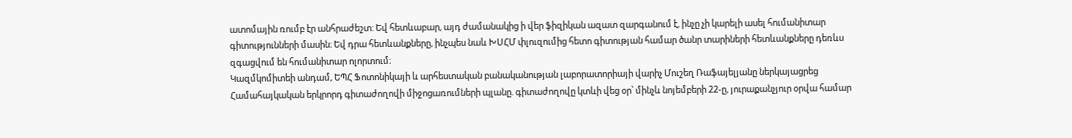ատոմային ռումբ էր անհրաժեշտ: Եվ հետևաբար, այդ ժամանակից ի վեր ֆիզիկան ազատ զարգանում է, ինչը չի կարելի ասել հումանիտար գիտությունների մասին։ Եվ դրա հետևանքները, ինչպես նաև ԽՍՀՄ փլուզումից հետո գիտության համար ծանր տարիների հետևանքները դեռևս զգացվում են հումանիտար ոլորտում։
Կազմկոմիտեի անդամ, ԵՊՀ Ֆոտոնիկայի և արհեստական բանականության լաբորատորիայի վարիչ Մուշեղ Ռաֆայելյանը ներկայացրեց Համահայկական երկրորդ գիտաժողովի միջոցառումների պլանը. գիտաժողովը կտևի վեց օր՝ մինչև նոյեմբերի 22-ը, յուրաքանչյուր օրվա համար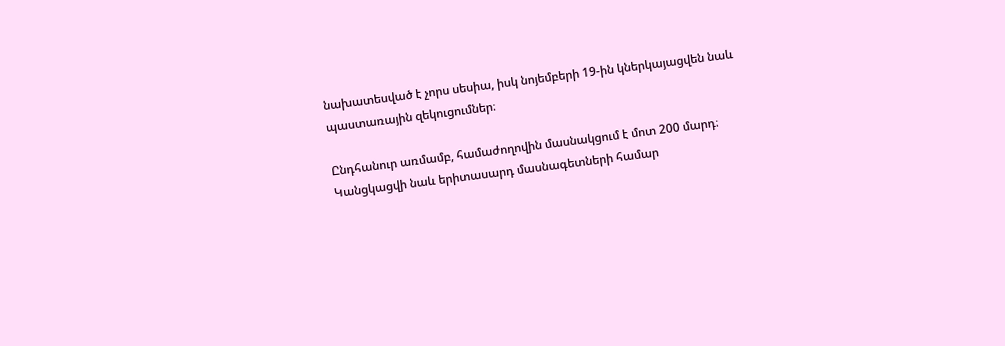նախատեսված է չորս սեսիա, իսկ նոյեմբերի 19-ին կներկայացվեն նաև պաստառային զեկուցումներ։

Ընդհանուր առմամբ, համաժողովին մասնակցում է մոտ 200 մարդ։ Կանցկացվի նաև երիտասարդ մասնագետների համար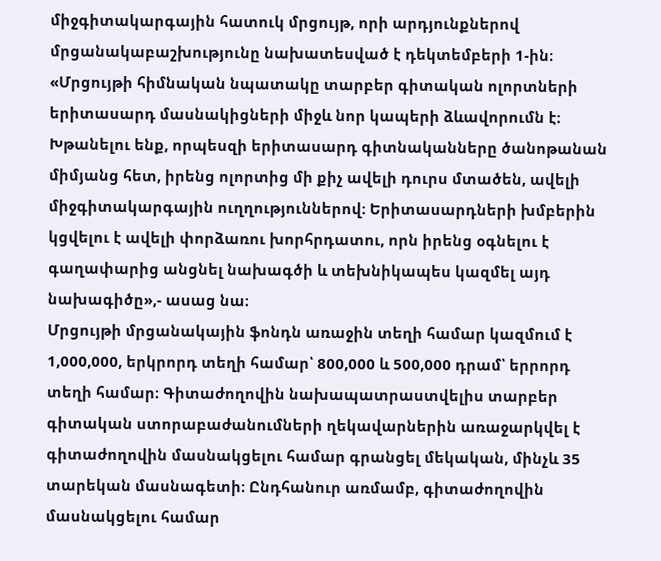միջգիտակարգային հատուկ մրցույթ, որի արդյունքներով մրցանակաբաշխությունը նախատեսված է դեկտեմբերի 1-ին։
«Մրցույթի հիմնական նպատակը տարբեր գիտական ոլորտների երիտասարդ մասնակիցների միջև նոր կապերի ձևավորումն է։ Խթանելու ենք, որպեսզի երիտասարդ գիտնականները ծանոթանան միմյանց հետ, իրենց ոլորտից մի քիչ ավելի դուրս մտածեն, ավելի միջգիտակարգային ուղղություններով։ Երիտասարդների խմբերին կցվելու է ավելի փորձառու խորհրդատու, որն իրենց օգնելու է գաղափարից անցնել նախագծի և տեխնիկապես կազմել այդ նախագիծը»,- ասաց նա։
Մրցույթի մրցանակային ֆոնդն առաջին տեղի համար կազմում է 1,000,000, երկրորդ տեղի համար՝ 800,000 և 500,000 դրամ՝ երրորդ տեղի համար։ Գիտաժողովին նախապատրաստվելիս տարբեր գիտական ստորաբաժանումների ղեկավարներին առաջարկվել է գիտաժողովին մասնակցելու համար գրանցել մեկական, մինչև 35 տարեկան մասնագետի։ Ընդհանուր առմամբ, գիտաժողովին մասնակցելու համար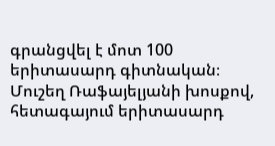գրանցվել է մոտ 100 երիտասարդ գիտնական։
Մուշեղ Ռաֆայելյանի խոսքով, հետագայում երիտասարդ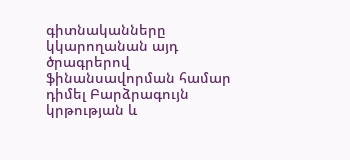գիտնականները կկարողանան այդ ծրագրերով ֆինանսավորման համար դիմել Բարձրագույն կրթության և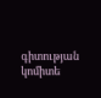գիտության կոմիտե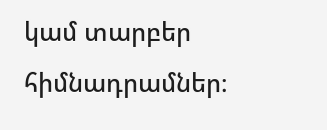կամ տարբեր հիմնադրամներ։